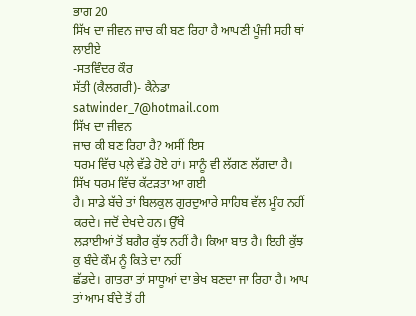ਭਾਗ 20
ਸਿੱਖ ਦਾ ਜੀਵਨ ਜਾਚ ਕੀ ਬਣ ਰਿਹਾ ਹੈ ਆਪਣੀ ਪੂੰਜੀ ਸਹੀ ਥਾਂ ਲਾਈਏ
-ਸਤਵਿੰਦਰ ਕੌਰ
ਸੱਤੀ (ਕੈਲਗਰੀ)- ਕੈਨੇਡਾ satwinder_7@hotmail.com
ਸਿੱਖ ਦਾ ਜੀਵਨ
ਜਾਚ ਕੀ ਬਣ ਰਿਹਾ ਹੈ? ਅਸੀਂ ਇਸ
ਧਰਮ ਵਿੱਚ ਪਲ਼ੇ ਵੱਡੇ ਹੋਏ ਹਾਂ। ਸਾਨੂੰ ਵੀ ਲੱਗਣ ਲੱਗਦਾ ਹੈ। ਸਿੱਖ ਧਰਮ ਵਿੱਚ ਕੱਟੜਤਾ ਆ ਗਈ
ਹੈ। ਸਾਡੇ ਬੱਚੇ ਤਾਂ ਬਿਲਕੁਲ ਗੁਰਦੁਆਰੇ ਸਾਹਿਬ ਵੱਲ ਮੂੰਹ ਨਹੀਂ ਕਰਦੇ। ਜਦੋਂ ਦੇਖਦੇ ਹਨ। ਉੱਥੇ
ਲੜਾਈਆਂ ਤੋਂ ਬਗੈਰ ਕੁੱਝ ਨਹੀਂ ਹੈ। ਕਿਆ ਬਾਤ ਹੈ। ਇਹੀ ਕੁੱਝ ਕੁ ਬੰਦੇ ਕੌਮ ਨੂੰ ਕਿਤੇ ਦਾ ਨਹੀਂ
ਛੱਡਦੇ। ਗਾਤਰਾ ਤਾਂ ਸਾਧੂਆਂ ਦਾ ਭੇਖ ਬਣਦਾ ਜਾ ਰਿਹਾ ਹੈ। ਆਪ ਤਾਂ ਆਮ ਬੰਦੇ ਤੋਂ ਹੀ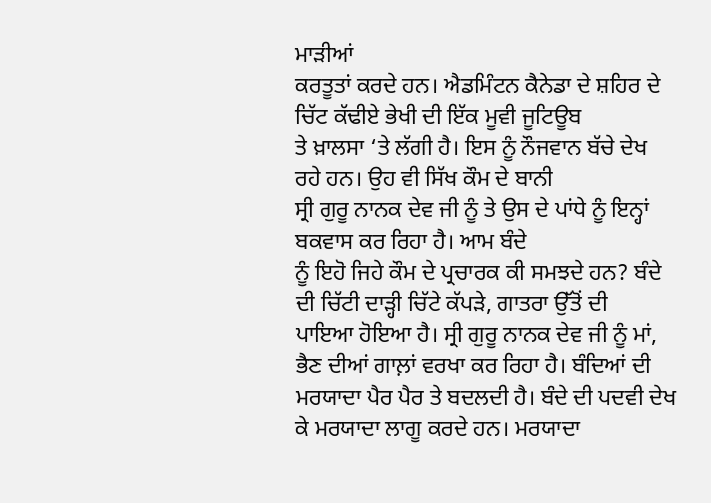ਮਾੜੀਆਂ
ਕਰਤੂਤਾਂ ਕਰਦੇ ਹਨ। ਐਡਮਿੰਟਨ ਕੈਨੇਡਾ ਦੇ ਸ਼ਹਿਰ ਦੇ ਚਿੱਟ ਕੱਢੀਏ ਭੇਖੀ ਦੀ ਇੱਕ ਮੂਵੀ ਜੂਟਿਊਬ
ਤੇ ਖ਼ਾਲਸਾ ‘ਤੇ ਲੱਗੀ ਹੈ। ਇਸ ਨੂੰ ਨੌਜਵਾਨ ਬੱਚੇ ਦੇਖ ਰਹੇ ਹਨ। ਉਹ ਵੀ ਸਿੱਖ ਕੌਮ ਦੇ ਬਾਨੀ
ਸ੍ਰੀ ਗੁਰੂ ਨਾਨਕ ਦੇਵ ਜੀ ਨੂੰ ਤੇ ਉਸ ਦੇ ਪਾਂਧੇ ਨੂੰ ਇਨ੍ਹਾਂ ਬਕਵਾਸ ਕਰ ਰਿਹਾ ਹੈ। ਆਮ ਬੰਦੇ
ਨੂੰ ਇਹੋ ਜਿਹੇ ਕੌਮ ਦੇ ਪ੍ਰਚਾਰਕ ਕੀ ਸਮਝਦੇ ਹਨ? ਬੰਦੇ ਦੀ ਚਿੱਟੀ ਦਾੜ੍ਹੀ ਚਿੱਟੇ ਕੱਪੜੇ, ਗਾਤਰਾ ਉੱਤੋਂ ਦੀ
ਪਾਇਆ ਹੋਇਆ ਹੈ। ਸ੍ਰੀ ਗੁਰੂ ਨਾਨਕ ਦੇਵ ਜੀ ਨੂੰ ਮਾਂ, ਭੈਣ ਦੀਆਂ ਗਾਲ਼ਾਂ ਵਰਖਾ ਕਰ ਰਿਹਾ ਹੈ। ਬੰਦਿਆਂ ਦੀ
ਮਰਯਾਦਾ ਪੈਰ ਪੈਰ ਤੇ ਬਦਲਦੀ ਹੈ। ਬੰਦੇ ਦੀ ਪਦਵੀ ਦੇਖ ਕੇ ਮਰਯਾਦਾ ਲਾਗੂ ਕਰਦੇ ਹਨ। ਮਰਯਾਦਾ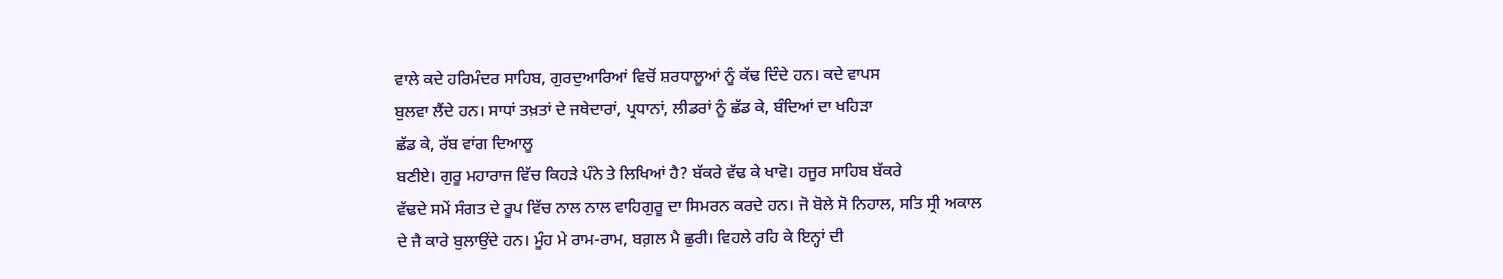ਵਾਲੇ ਕਦੇ ਹਰਿਮੰਦਰ ਸਾਹਿਬ, ਗੁਰਦੁਆਰਿਆਂ ਵਿਚੋਂ ਸ਼ਰਧਾਲੂਆਂ ਨੂੰ ਕੱਢ ਦਿੰਦੇ ਹਨ। ਕਦੇ ਵਾਪਸ
ਬੁਲਵਾ ਲੈਂਦੇ ਹਨ। ਸਾਧਾਂ ਤਖ਼ਤਾਂ ਦੇ ਜਥੇਦਾਰਾਂ, ਪ੍ਰਧਾਨਾਂ, ਲੀਡਰਾਂ ਨੂੰ ਛੱਡ ਕੇ, ਬੰਦਿਆਂ ਦਾ ਖਹਿੜਾ
ਛੱਡ ਕੇ, ਰੱਬ ਵਾਂਗ ਦਿਆਲੂ
ਬਣੀਏ। ਗੁਰੂ ਮਹਾਰਾਜ ਵਿੱਚ ਕਿਹੜੇ ਪੰਨੇ ਤੇ ਲਿਖਿਆਂ ਹੈ? ਬੱਕਰੇ ਵੱਢ ਕੇ ਖਾਵੋ। ਹਜੂਰ ਸਾਹਿਬ ਬੱਕਰੇ
ਵੱਢਦੇ ਸਮੇਂ ਸੰਗਤ ਦੇ ਰੂਪ ਵਿੱਚ ਨਾਲ ਨਾਲ ਵਾਹਿਗੁਰੂ ਦਾ ਸਿਮਰਨ ਕਰਦੇ ਹਨ। ਜੋ ਬੋਲੇ ਸੋ ਨਿਹਾਲ, ਸਤਿ ਸ੍ਰੀ ਅਕਾਲ
ਦੇ ਜੈ ਕਾਰੇ ਬੁਲਾਉਂਦੇ ਹਨ। ਮੂੰਹ ਮੇ ਰਾਮ-ਰਾਮ, ਬਗ਼ਲ ਮੈ ਛੁਰੀ। ਵਿਹਲੇ ਰਹਿ ਕੇ ਇਨ੍ਹਾਂ ਦੀ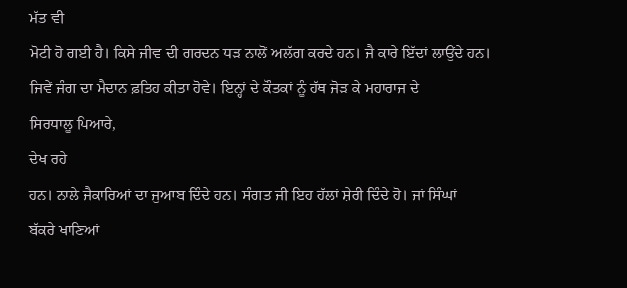ਮੱਤ ਵੀ
ਮੋਟੀ ਹੋ ਗਈ ਹੈ। ਕਿਸੇ ਜੀਵ ਦੀ ਗਰਦਨ ਧੜ ਨਾਲੋਂ ਅਲੱਗ ਕਰਦੇ ਹਨ। ਜੈ ਕਾਰੇ ਇੱਦਾਂ ਲਾਉਂਦੇ ਹਨ।
ਜਿਵੇਂ ਜੰਗ ਦਾ ਮੈਦਾਨ ਫ਼ਤਿਹ ਕੀਤਾ ਹੋਵੇ। ਇਨ੍ਹਾਂ ਦੇ ਕੌਤਕਾਂ ਨੂੰ ਹੱਥ ਜੋੜ ਕੇ ਮਹਾਰਾਜ ਦੇ
ਸਿਰਧਾਲੂ ਪਿਆਰੇ,
ਦੇਖ ਰਹੇ
ਹਨ। ਨਾਲੇ ਜੈਕਾਰਿਆਂ ਦਾ ਜੁਆਬ ਦਿੰਦੇ ਹਨ। ਸੰਗਤ ਜੀ ਇਹ ਹੱਲਾਂ ਸ਼ੇਰੀ ਦਿੰਦੇ ਹੋ। ਜਾਂ ਸਿੰਘਾਂ
ਬੱਕਰੇ ਖਾਣਿਆਂ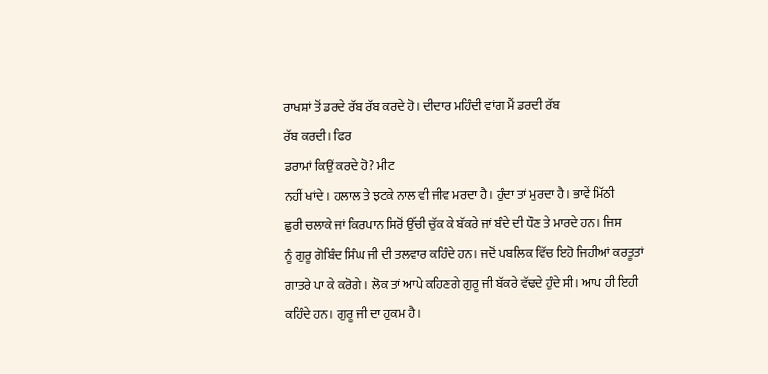ਰਾਖਸ਼ਾਂ ਤੋਂ ਡਰਦੇ ਰੱਬ ਰੱਬ ਕਰਦੇ ਹੋ। ਦੀਦਾਰ ਮਹਿੰਦੀ ਵਾਂਗ ਮੈਂ ਡਰਦੀ ਰੱਬ
ਰੱਬ ਕਰਦੀ। ਫਿਰ
ਡਰਾਮਾਂ ਕਿਉਂ ਕਰਦੇ ਹੋ? ਮੀਟ
ਨਹੀਂ ਖਾਂਦੇ। ਹਲਾਲ ਤੇ ਝਟਕੇ ਨਾਲ ਵੀ ਜੀਵ ਮਰਦਾ ਹੈ। ਹੁੰਦਾ ਤਾਂ ਮੁਰਦਾ ਹੈ। ਭਾਵੇਂ ਮਿੱਠੀ
ਛੁਰੀ ਚਲਾਕੇ ਜਾਂ ਕਿਰਪਾਨ ਸਿਰੋਂ ਉੱਚੀ ਚੁੱਕ ਕੇ ਬੱਕਰੇ ਜਾਂ ਬੰਦੇ ਦੀ ਧੌਣ ਤੇ ਮਾਰਦੇ ਹਨ। ਜਿਸ
ਨੂੰ ਗੁਰੂ ਗੋਬਿੰਦ ਸਿੰਘ ਜੀ ਦੀ ਤਲਵਾਰ ਕਹਿੰਦੇ ਹਨ। ਜਦੋਂ ਪਬਲਿਕ ਵਿੱਚ ਇਹੋ ਜਿਹੀਆਂ ਕਰਤੂਤਾਂ
ਗਾਤਰੇ ਪਾ ਕੇ ਕਰੋਗੇ। ਲੋਕ ਤਾਂ ਆਪੇ ਕਹਿਣਗੇ ਗੁਰੂ ਜੀ ਬੱਕਰੇ ਵੱਢਦੇ ਹੁੰਦੇ ਸੀ। ਆਪ ਹੀ ਇਹੀ
ਕਹਿੰਦੇ ਹਨ। ਗੁਰੂ ਜੀ ਦਾ ਹੁਕਮ ਹੈ।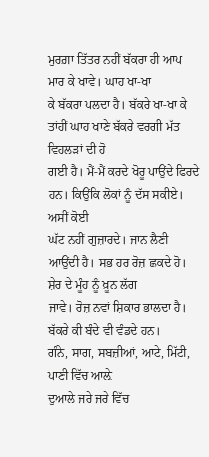ਮੁਰਗ਼ਾ ਤਿੱਤਰ ਨਹੀਂ ਬੱਕਰਾ ਹੀ ਆਪ ਮਾਰ ਕੇ ਖਾਵੇ। ਘਾਹ ਖਾ-ਖਾ
ਕੇ ਬੱਕਰਾ ਪਲਦਾ ਹੈ। ਬੱਕਰੇ ਖਾ-ਖਾ ਕੇ ਤਾਂਹੀਂ ਘਾਹ ਖਾਣੇ ਬੱਕਰੇ ਵਰਗੀ ਮੱਤ ਵਿਹਲੜਾਂ ਦੀ ਹੋ
ਗਈ ਹੈ। ਮੈਂ-ਮੈਂ ਕਰਦੇ ਖੋਰੂ ਪਾਉਂਦੇ ਫਿਰਦੇ ਹਨ। ਕਿਉਂਕਿ ਲੋਕਾਂ ਨੂੰ ਦੱਸ ਸਕੀਏ। ਅਸੀਂ ਕੋਈ
ਘੱਟ ਨਹੀਂ ਗੁਜ਼ਾਰਦੇ। ਜਾਨ ਲੈਣੀ ਆਉਂਦੀ ਹੈ। ਸਭ ਹਰ ਰੋਜ਼ ਛਕਦੇ ਹੋ। ਸ਼ੇਰ ਦੇ ਮੂੰਹ ਨੂੰ ਖ਼ੂਨ ਲੱਗ
ਜਾਵੇ। ਰੋਜ਼ ਨਵਾਂ ਸ਼ਿਕਾਰ ਭਾਲਦਾ ਹੈ। ਬੱਕਰੇ ਕੀ ਬੰਦੇ ਵੀ ਵੰਡਦੇ ਹਨ।
ਗੰਨੇ, ਸਾਗ, ਸਬਜ਼ੀਆਂ, ਆਟੇ, ਮਿੱਟੀ, ਪਾਣੀ ਵਿੱਚ ਆਲ਼ੇ
ਦੁਆਲੇ ਜਰੇ ਜਰੇ ਵਿੱਚ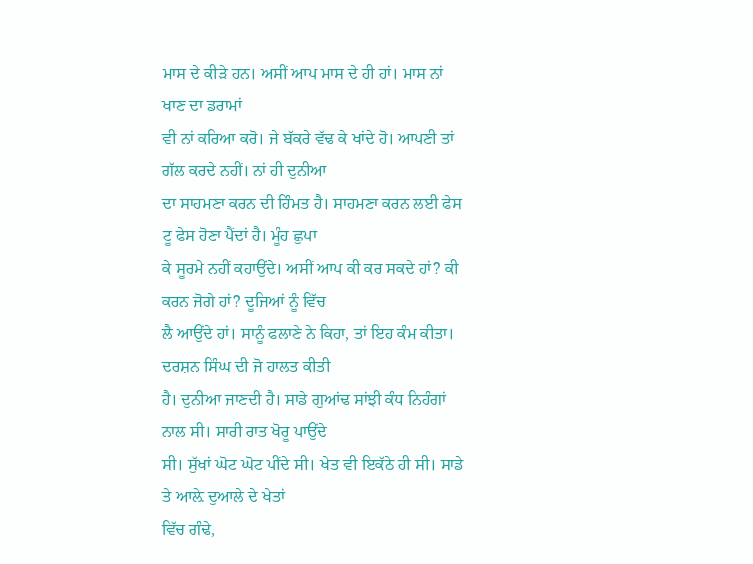ਮਾਸ ਦੇ ਕੀੜੇ ਹਨ। ਅਸੀਂ ਆਪ ਮਾਸ ਦੇ ਹੀ ਹਾਂ। ਮਾਸ ਨਾਂ ਖਾਣ ਦਾ ਡਰਾਮਾਂ
ਵੀ ਨਾਂ ਕਰਿਆ ਕਰੋ। ਜੇ ਬੱਕਰੇ ਵੱਢ ਕੇ ਖਾਂਦੇ ਹੋ। ਆਪਣੀ ਤਾਂ ਗੱਲ ਕਰਦੇ ਨਹੀਂ। ਨਾਂ ਹੀ ਦੁਨੀਆ
ਦਾ ਸਾਹਮਣਾ ਕਰਨ ਦੀ ਹਿੰਮਤ ਹੈ। ਸਾਹਮਣਾ ਕਰਨ ਲਈ ਫੇਸ ਟੂ ਫੇਸ ਹੋਣਾ ਪੈਂਦਾਂ ਹੈ। ਮੂੰਹ ਛੁਪਾ
ਕੇ ਸੂਰਮੇ ਨਹੀਂ ਕਹਾਉਂਦੇ। ਅਸੀਂ ਆਪ ਕੀ ਕਰ ਸਕਦੇ ਹਾਂ? ਕੀ ਕਰਨ ਜੋਗੇ ਹਾਂ? ਦੂਜਿਆਂ ਨੂੰ ਵਿੱਚ
ਲੈ ਆਉਂਦੇ ਹਾਂ। ਸਾਨੂੰ ਫਲਾਣੇ ਨੇ ਕਿਹਾ, ਤਾਂ ਇਹ ਕੰਮ ਕੀਤਾ। ਦਰਸ਼ਨ ਸਿੰਘ ਦੀ ਜੋ ਹਾਲਤ ਕੀਤੀ
ਹੈ। ਦੁਨੀਆ ਜਾਣਦੀ ਹੈ। ਸਾਡੇ ਗੁਆਂਢ ਸਾਂਝੀ ਕੰਧ ਨਿਹੰਗਾਂ ਨਾਲ ਸੀ। ਸਾਰੀ ਰਾਤ ਖੋਰੂ ਪਾਉਂਦੇ
ਸੀ। ਸੁੱਖਾਂ ਘੋਟ ਘੋਟ ਪੀਂਦੇ ਸੀ। ਖੇਤ ਵੀ ਇਕੱਠੇ ਹੀ ਸੀ। ਸਾਡੇ ਤੇ ਆਲ਼ੇ ਦੁਆਲੇ ਦੇ ਖੇਤਾਂ
ਵਿੱਚ ਗੰਢੇ,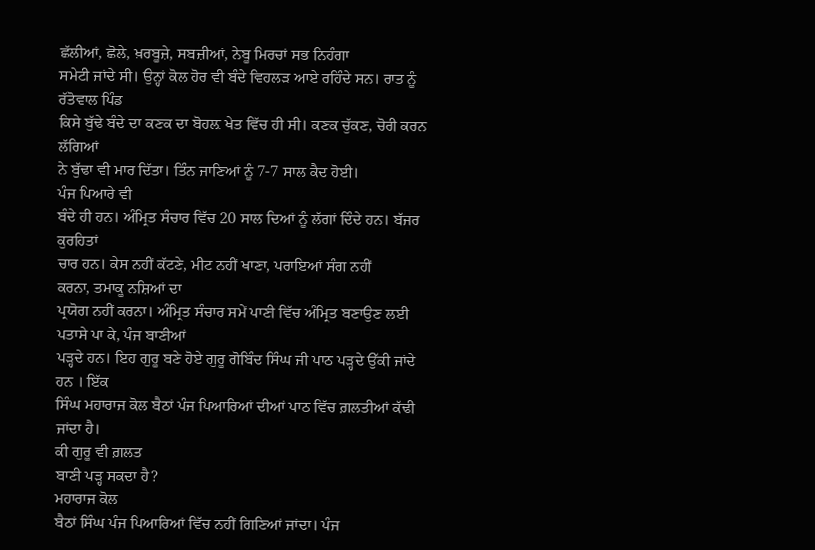ਛੱਲੀਆਂ, ਛੋਲੇ, ਖ਼ਰਬੂਜ਼ੇ, ਸਬਜ਼ੀਆਂ, ਨੇਬੂ ਮਿਰਚਾਂ ਸਭ ਨਿਹੰਗਾ
ਸਮੇਟੀ ਜਾਂਦੇ ਸੀ। ਉਨ੍ਹਾਂ ਕੋਲ ਹੋਰ ਵੀ ਬੰਦੇ ਵਿਹਲੜ ਆਏ ਰਹਿੰਦੇ ਸਨ। ਰਾਤ ਨੂੰ ਰੱਤੋਵਾਲ ਪਿੰਡ
ਕਿਸੇ ਬੁੱਢੇ ਬੰਦੇ ਦਾ ਕਣਕ ਦਾ ਬੋਹਲ਼ ਖੇਤ ਵਿੱਚ ਹੀ ਸੀ। ਕਣਕ ਚੁੱਕਣ, ਚੋਰੀ ਕਰਨ ਲੱਗਿਆਂ
ਨੇ ਬੁੱਢਾ ਵੀ ਮਾਰ ਦਿੱਤਾ। ਤਿੰਨ ਜਾਣਿਆਂ ਨੂੰ 7-7 ਸਾਲ ਕੈਦ ਹੋਈ।
ਪੰਜ ਪਿਆਰੇ ਵੀ
ਬੰਦੇ ਹੀ ਹਨ। ਅੰਮ੍ਰਿਤ ਸੰਚਾਰ ਵਿੱਚ 20 ਸਾਲ ਦਿਆਂ ਨੂੰ ਲੱਗਾਂ ਦਿੰਦੇ ਹਨ। ਬੱਜਰ ਕੁਰਹਿਤਾਂ
ਚਾਰ ਹਨ। ਕੇਸ ਨਹੀਂ ਕੱਟਣੇ, ਮੀਟ ਨਹੀਂ ਖਾਣਾ, ਪਰਾਇਆਂ ਸੰਗ ਨਹੀਂ
ਕਰਨਾ, ਤਮਾਕੂ ਨਸ਼ਿਆਂ ਦਾ
ਪ੍ਰਯੋਗ ਨਹੀਂ ਕਰਨਾ। ਅੰਮ੍ਰਿਤ ਸੰਚਾਰ ਸਮੇਂ ਪਾਣੀ ਵਿੱਚ ਅੰਮ੍ਰਿਤ ਬਣਾਉਣ ਲਈ ਪਤਾਸੇ ਪਾ ਕੇ, ਪੰਜ ਬਾਣੀਆਂ
ਪੜ੍ਹਦੇ ਹਨ। ਇਹ ਗੁਰੂ ਬਣੇ ਹੋਏ ਗੁਰੂ ਗੋਬਿੰਦ ਸਿੰਘ ਜੀ ਪਾਠ ਪੜ੍ਹਦੇ ਉੱਕੀ ਜਾਂਦੇ ਹਨ । ਇੱਕ
ਸਿੰਘ ਮਹਾਰਾਜ ਕੋਲ ਬੈਠਾਂ ਪੰਜ ਪਿਆਰਿਆਂ ਦੀਆਂ ਪਾਠ ਵਿੱਚ ਗ਼ਲਤੀਆਂ ਕੱਢੀ ਜਾਂਦਾ ਹੈ।
ਕੀ ਗੁਰੂ ਵੀ ਗ਼ਲਤ
ਬਾਣੀ ਪੜ੍ਹ ਸਕਦਾ ਹੈ?
ਮਹਾਰਾਜ ਕੋਲ
ਬੈਠਾਂ ਸਿੰਘ ਪੰਜ ਪਿਆਰਿਆਂ ਵਿੱਚ ਨਹੀਂ ਗਿਣਿਆਂ ਜਾਂਦਾ। ਪੰਜ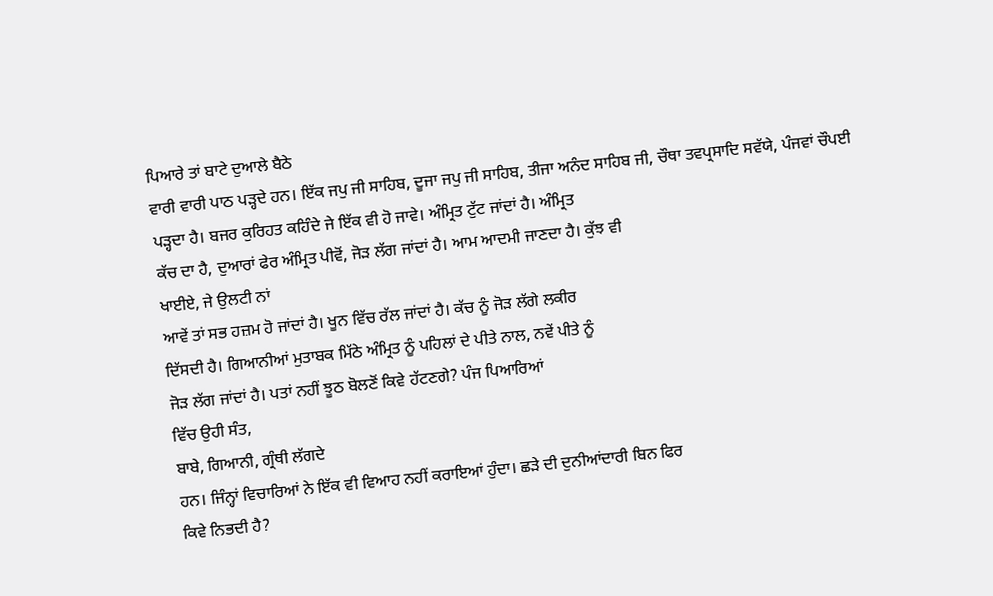ਪਿਆਰੇ ਤਾਂ ਬਾਟੇ ਦੁਆਲੇ ਬੈਠੇ
ਵਾਰੀ ਵਾਰੀ ਪਾਠ ਪੜ੍ਹਦੇ ਹਨ। ਇੱਕ ਜਪੁ ਜੀ ਸਾਹਿਬ, ਦੂਜਾ ਜਪੁ ਜੀ ਸਾਹਿਬ, ਤੀਜਾ ਅਨੰਦ ਸਾਹਿਬ ਜੀ, ਚੌਥਾ ਤਵਪ੍ਰਸਾਦਿ ਸਵੱਯੇ, ਪੰਜਵਾਂ ਚੌਪਈ
ਪੜ੍ਹਦਾ ਹੈ। ਬਜਰ ਕੁਰਿਹਤ ਕਹਿੰਦੇ ਜੇ ਇੱਕ ਵੀ ਹੋ ਜਾਵੇ। ਅੰਮ੍ਰਿਤ ਟੁੱਟ ਜਾਂਦਾਂ ਹੈ। ਅੰਮ੍ਰਿਤ
ਕੱਚ ਦਾ ਹੈ, ਦੁਆਰਾਂ ਫੇਰ ਅੰਮ੍ਰਿਤ ਪੀਵੋਂ, ਜੋੜ ਲੱਗ ਜਾਂਦਾਂ ਹੈ। ਆਮ ਆਦਮੀ ਜਾਣਦਾ ਹੈ। ਕੁੱਝ ਵੀ
ਖਾਈਏ, ਜੇ ਉਲਟੀ ਨਾਂ
ਆਵੇਂ ਤਾਂ ਸਭ ਹਜ਼ਮ ਹੋ ਜਾਂਦਾਂ ਹੈ। ਖੂਨ ਵਿੱਚ ਰੱਲ ਜਾਂਦਾਂ ਹੈ। ਕੱਚ ਨੂੰ ਜੋੜ ਲੱਗੇ ਲਕੀਰ
ਦਿੱਸਦੀ ਹੈ। ਗਿਆਨੀਆਂ ਮੁਤਾਬਕ ਮਿੱਠੇ ਅੰਮ੍ਰਿਤ ਨੂੰ ਪਹਿਲਾਂ ਦੇ ਪੀਤੇ ਨਾਲ, ਨਵੇਂ ਪੀਤੇ ਨੂੰ
ਜੋੜ ਲੱਗ ਜਾਂਦਾਂ ਹੈ। ਪਤਾਂ ਨਹੀਂ ਝੂਠ ਬੋਲਣੋਂ ਕਿਵੇ ਹੱਟਣਗੇ? ਪੰਜ ਪਿਆਰਿਆਂ
ਵਿੱਚ ਉਹੀ ਸੰਤ,
ਬਾਬੇ, ਗਿਆਨੀ, ਗ੍ਰੰਥੀ ਲੱਗਦੇ
ਹਨ। ਜਿੰਨ੍ਹਾਂ ਵਿਚਾਰਿਆਂ ਨੇ ਇੱਕ ਵੀ ਵਿਆਹ ਨਹੀਂ ਕਰਾਇਆਂ ਹੁੰਦਾ। ਛੜੇ ਦੀ ਦੁਨੀਆਂਦਾਰੀ ਬਿਨ ਫਿਰ
ਕਿਵੇ ਨਿਭਦੀ ਹੈ?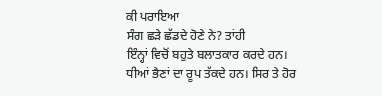ਕੀ ਪਰਾਇਆ
ਸੰਗ ਛੜੇ ਛੱਡਦੇ ਹੋਣੇ ਨੇ? ਤਾਂਹੀ
ਇੰਨ੍ਹਾਂ ਵਿਚੋਂ ਬਹੁਤੇ ਬਲਾਤਕਾਰ ਕਰਦੇ ਹਨ। ਧੀਆਂ ਭੈਣਾਂ ਦਾ ਰੂਪ ਤੱਕਦੇ ਹਨ। ਸਿਰ ਤੇ ਹੋਰ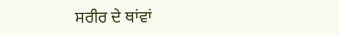ਸਰੀਰ ਦੇ ਥਾਂਵਾਂ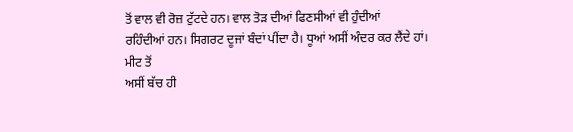ਤੋਂ ਵਾਲ ਵੀ ਰੋਜ਼ ਟੁੱਟਦੇ ਹਨ। ਵਾਲ ਤੋੜ ਦੀਆਂ ਫਿਣਸੀਆਂ ਵੀ ਹੁੰਦੀਆਂ
ਰਹਿੰਦੀਆਂ ਹਨ। ਸਿਗਰਟ ਦੂਜਾਂ ਬੰਦਾਂ ਪੀਂਦਾ ਹੈ। ਧੂਆਂ ਅਸੀਂ ਅੰਦਰ ਕਰ ਲੈਂਦੇ ਹਾਂ। ਮੀਟ ਤੋਂ
ਅਸੀਂ ਬੱਚ ਹੀ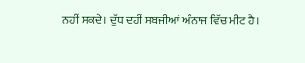ਨਹੀਂ ਸਕਦੇ। ਦੁੱਧ ਦਹੀਂ ਸਬਜੀਆਂ ਅੰਨਾਜ ਵਿੱਚ ਮੀਟ ਹੈ।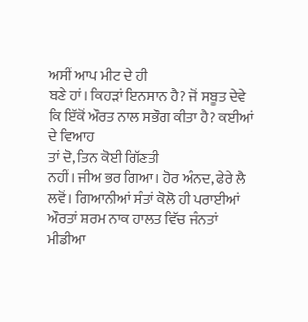ਅਸੀਂ ਆਪ ਮੀਟ ਦੇ ਹੀ
ਬਣੇ ਹਾਂ। ਕਿਹੜਾਂ ਇਨਸਾਨ ਹੈ? ਜੋਂ ਸਬੂਤ ਦੇਵੇ ਕਿ ਇੱਕੋਂ ਔਰਤ ਨਾਲ ਸਭੌਗ ਕੀਤਾ ਹੈ? ਕਈਆਂ ਦੇ ਵਿਆਹ
ਤਾਂ ਦੋ, ਤਿਨ ਕੋਈ ਗਿੱਣਤੀ
ਨਹੀਂ। ਜੀਅ ਭਰ ਗਿਆ। ਹੋਰ ਅੰਨਦ, ਫੇਰੇ ਲੈ
ਲਵੋਂ। ਗਿਆਨੀਆਂ ਸੰਤਾਂ ਕੋਲੋ ਹੀ ਪਰਾਈਆਂ ਔਰਤਾਂ ਸ਼ਰਮ ਨਾਕ ਹਾਲਤ ਵਿੱਚ ਜੰਨਤਾਂ ਮੀਡੀਆ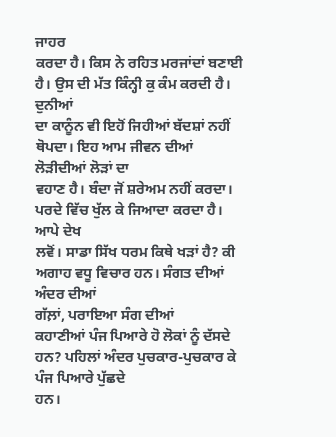ਜਾਹਰ
ਕਰਦਾ ਹੈ। ਕਿਸ ਨੇ ਰਹਿਤ ਮਰਜਾਂਦਾਂ ਬਣਾਈ ਹੈ। ਉਸ ਦੀ ਮੱਤ ਕਿੰਨ੍ਹੀ ਕੁ ਕੰਮ ਕਰਦੀ ਹੈ। ਦੁਨੀਆਂ
ਦਾ ਕਾਨੂੰਨ ਵੀ ਇਹੋਂ ਜਿਹੀਆਂ ਬੱਦਸ਼ਾਂ ਨਹੀਂ ਥੋਪਦਾ। ਇਹ ਆਮ ਜੀਵਨ ਦੀਆਂ ਲੋੜੀਦੀਆਂ ਲੋੜਾਂ ਦਾ
ਵਹਾਣ ਹੈ। ਬੰਦਾ ਜੋਂ ਸ਼ਰੇਅਮ ਨਹੀਂ ਕਰਦਾ। ਪਰਦੇ ਵਿੱਚ ਖੁੱਲ ਕੇ ਜਿਆਦਾ ਕਰਦਾ ਹੈ। ਆਪੇ ਦੇਖ
ਲਵੋਂ। ਸਾਡਾ ਸਿੱਖ ਧਰਮ ਕਿਥੇ ਖੜਾਂ ਹੈ? ਕੀ ਅਗਾਹ ਵਧੂ ਵਿਚਾਰ ਹਨ। ਸੰਗਤ ਦੀਆਂ ਅੰਦਰ ਦੀਆਂ
ਗੱਲ਼ਾਂ, ਪਰਾਇਆ ਸੰਗ ਦੀਆਂ
ਕਹਾਣੀਆਂ ਪੰਜ ਪਿਆਰੇ ਹੋ ਲੋਕਾਂ ਨੂੰ ਦੱਸਦੇ ਹਨ? ਪਹਿਲਾਂ ਅੰਦਰ ਪੁਚਕਾਰ-ਪੁਚਕਾਰ ਕੇ ਪੰਜ ਪਿਆਰੇ ਪੁੱਛਦੇ
ਹਨ।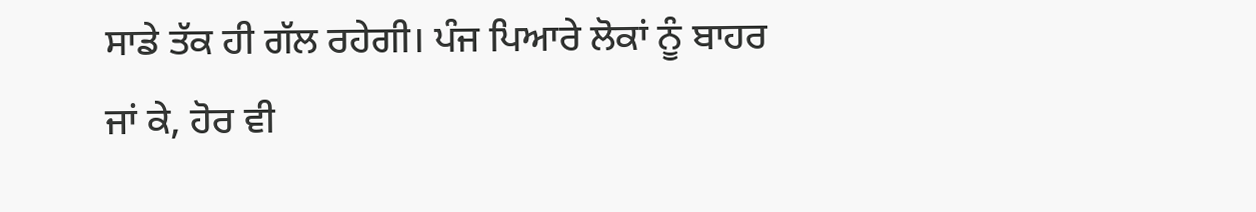ਸਾਡੇ ਤੱਕ ਹੀ ਗੱਲ ਰਹੇਗੀ। ਪੰਜ ਪਿਆਰੇ ਲੋਕਾਂ ਨੂੰ ਬਾਹਰ ਜਾਂ ਕੇ, ਹੋਰ ਵੀ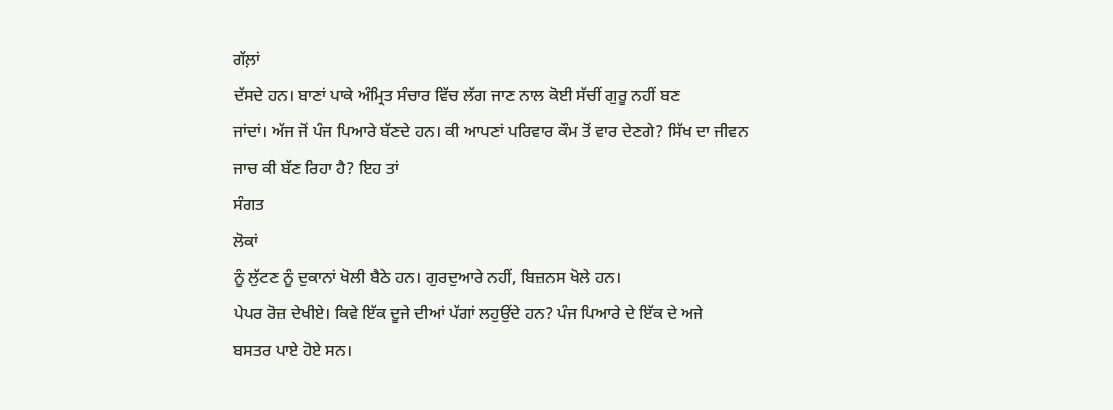ਗੱਲ਼ਾਂ
ਦੱਸਦੇ ਹਨ। ਬਾਣਾਂ ਪਾਕੇ ਅੰਮ੍ਰਿਤ ਸੰਚਾਰ ਵਿੱਚ ਲੱਗ ਜਾਣ ਨਾਲ ਕੋਈ ਸੱਚੀਂ ਗੁਰੂ ਨਹੀਂ ਬਣ
ਜਾਂਦਾਂ। ਅੱਜ ਜੋਂ ਪੰਜ ਪਿਆਰੇ ਬੱਣਦੇ ਹਨ। ਕੀ ਆਪਣਾਂ ਪਰਿਵਾਰ ਕੌਮ ਤੋਂ ਵਾਰ ਦੇਣਗੇ? ਸਿੱਖ ਦਾ ਜੀਵਨ
ਜਾਚ ਕੀ ਬੱਣ ਰਿਹਾ ਹੈ? ਇਹ ਤਾਂ
ਸੰਗਤ
ਲੋਕਾਂ
ਨੂੰ ਲੁੱਟਣ ਨੂੰ ਦੁਕਾਨਾਂ ਖੋਲੀ ਬੈਠੇ ਹਨ। ਗੁਰਦੁਆਰੇ ਨਹੀਂ, ਬਿਜ਼ਨਸ ਖੋਲੇ ਹਨ।
ਪੇਪਰ ਰੋਜ਼ ਦੇਖੀਏ। ਕਿਵੇ ਇੱਕ ਦੂਜੇ ਦੀਆਂ ਪੱਗਾਂ ਲਹੁਉਂਦੇ ਹਨ? ਪੰਜ ਪਿਆਰੇ ਦੇ ਇੱਕ ਦੇ ਅਜੇ
ਬਸਤਰ ਪਾਏ ਹੋਏ ਸਨ।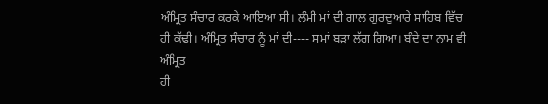ਅੰਮ੍ਰਿਤ ਸੰਚਾਰ ਕਰਕੇ ਆਇਆ ਸੀ। ਲੰਮੀ ਮਾਂ ਦੀ ਗਾਲ ਗੁਰਦੁਆਰੇ ਸਾਹਿਬ ਵਿੱਚ
ਹੀ ਕੱਢੀ। ਅੰਮ੍ਰਿਤ ਸੰਚਾਰ ਨੂੰ ਮਾਂ ਦੀ---- ਸਮਾਂ ਬੜਾ ਲੱਗ ਗਿਆ। ਬੰਦੇ ਦਾ ਨਾਮ ਵੀ ਅੰਮ੍ਰਿਤ
ਹੀ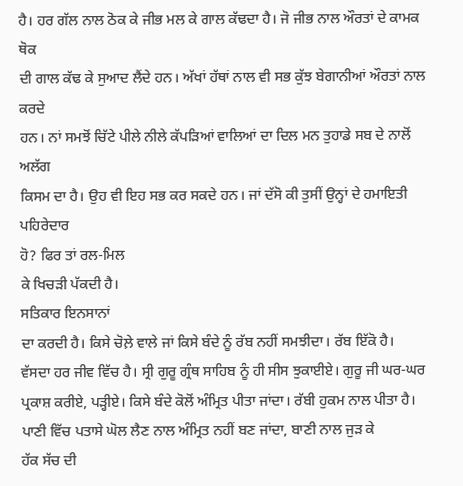ਹੈ। ਹਰ ਗੱਲ ਨਾਲ ਠੋਕ ਕੇ ਜੀਭ ਮਲ ਕੇ ਗਾਲ ਕੱਢਦਾ ਹੈ। ਜੋ ਜੀਭ ਨਾਲ ਔਰਤਾਂ ਦੇ ਕਾਮਕ ਥੋਕ
ਦੀ ਗਾਲ ਕੱਢ ਕੇ ਸੁਆਦ ਲੈਂਦੇ ਹਨ। ਅੱਖਾਂ ਹੱਥਾਂ ਨਾਲ ਵੀ ਸਭ ਕੁੱਝ ਬੇਗਾਨੀਆਂ ਔਰਤਾਂ ਨਾਲ ਕਰਦੇ
ਹਨ। ਨਾਂ ਸਮਝੋਂ ਚਿੱਟੇ ਪੀਲੇ ਨੀਲੇ ਕੱਪੜਿਆਂ ਵਾਲਿਆਂ ਦਾ ਦਿਲ ਮਨ ਤੁਹਾਡੇ ਸਬ ਦੇ ਨਾਲੋਂ ਅਲੱਗ
ਕਿਸਮ ਦਾ ਹੈ। ਉਹ ਵੀ ਇਹ ਸਭ ਕਰ ਸਕਦੇ ਹਨ। ਜਾਂ ਦੱਸੋ ਕੀ ਤੁਸੀਂ ਉਨ੍ਹਾਂ ਦੇ ਹਮਾਇਤੀ ਪਹਿਰੇਦਾਰ
ਹੋ? ਫਿਰ ਤਾਂ ਰਲ-ਮਿਲ
ਕੇ ਖਿਚੜੀ ਪੱਕਦੀ ਹੈ।
ਸਤਿਕਾਰ ਇਨਸਾਨਾਂ
ਦਾ ਕਰਦੀ ਹੈ। ਕਿਸੇ ਚੋਲ਼ੇ ਵਾਲੇ ਜਾਂ ਕਿਸੇ ਬੰਦੇ ਨੂੰ ਰੱਬ ਨਹੀਂ ਸਮਝੀਦਾ। ਰੱਬ ਇੱਕੋ ਹੈ।
ਵੱਸਦਾ ਹਰ ਜੀਵ ਵਿੱਚ ਹੈ। ਸ੍ਰੀ ਗੁਰੂ ਗ੍ਰੰਥ ਸਾਹਿਬ ਨੂੰ ਹੀ ਸੀਸ ਝੁਕਾਈਏ। ਗੁਰੂ ਜੀ ਘਰ-ਘਰ
ਪ੍ਰਕਾਸ਼ ਕਰੀਏ, ਪੜ੍ਹੀਏ। ਕਿਸੇ ਬੰਦੇ ਕੋਲੋਂ ਅੰਮ੍ਰਿਤ ਪੀਤਾ ਜਾਂਦਾ। ਰੱਬੀ ਹੁਕਮ ਨਾਲ ਪੀਤਾ ਹੈ।
ਪਾਣੀ ਵਿੱਚ ਪਤਾਸੇ ਘੋਲ ਲੈਣ ਨਾਲ ਅੰਮ੍ਰਿਤ ਨਹੀਂ ਬਣ ਜਾਂਦਾ, ਬਾਣੀ ਨਾਲ ਜੁੜ ਕੇ
ਹੱਕ ਸੱਚ ਦੀ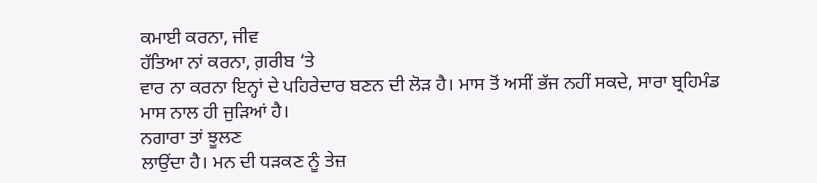ਕਮਾਈ ਕਰਨਾ, ਜੀਵ
ਹੱਤਿਆ ਨਾਂ ਕਰਨਾ, ਗ਼ਰੀਬ ‘ਤੇ
ਵਾਰ ਨਾ ਕਰਨਾ ਇਨ੍ਹਾਂ ਦੇ ਪਹਿਰੇਦਾਰ ਬਣਨ ਦੀ ਲੋੜ ਹੈ। ਮਾਸ ਤੋਂ ਅਸੀਂ ਭੱਜ ਨਹੀਂ ਸਕਦੇ, ਸਾਰਾ ਬ੍ਰਹਿਮੰਡ
ਮਾਸ ਨਾਲ ਹੀ ਜੁੜਿਆਂ ਹੈ।
ਨਗਾਰਾ ਤਾਂ ਝੂਲਣ
ਲਾਉਂਦਾ ਹੈ। ਮਨ ਦੀ ਧੜਕਣ ਨੂੰ ਤੇਜ਼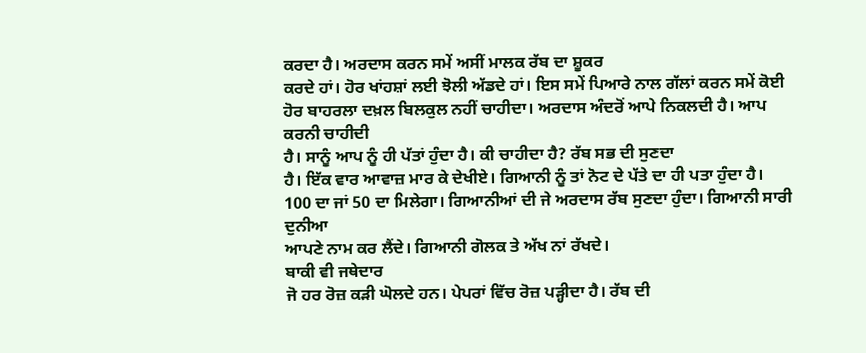ਕਰਦਾ ਹੈ। ਅਰਦਾਸ ਕਰਨ ਸਮੇਂ ਅਸੀਂ ਮਾਲਕ ਰੱਬ ਦਾ ਸ਼ੂਕਰ
ਕਰਦੇ ਹਾਂ। ਹੋਰ ਖਾਂਹਸ਼ਾਂ ਲਈ ਝੋਲੀ ਅੱਡਦੇ ਹਾਂ। ਇਸ ਸਮੇਂ ਪਿਆਰੇ ਨਾਲ ਗੱਲਾਂ ਕਰਨ ਸਮੇਂ ਕੋਈ
ਹੋਰ ਬਾਹਰਲਾ ਦਖ਼ਲ ਬਿਲਕੁਲ ਨਹੀਂ ਚਾਹੀਦਾ। ਅਰਦਾਸ ਅੰਦਰੋਂ ਆਪੇ ਨਿਕਲਦੀ ਹੈ। ਆਪ ਕਰਨੀ ਚਾਹੀਦੀ
ਹੈ। ਸਾਨੂੰ ਆਪ ਨੂੰ ਹੀ ਪੱਤਾਂ ਹੁੰਦਾ ਹੈ। ਕੀ ਚਾਹੀਦਾ ਹੈ? ਰੱਬ ਸਭ ਦੀ ਸੁਣਦਾ
ਹੈ। ਇੱਕ ਵਾਰ ਆਵਾਜ਼ ਮਾਰ ਕੇ ਦੇਖੀਏ। ਗਿਆਨੀ ਨੂੰ ਤਾਂ ਨੋਟ ਦੇ ਪੱਤੇ ਦਾ ਹੀ ਪਤਾ ਹੁੰਦਾ ਹੈ।
100 ਦਾ ਜਾਂ 50 ਦਾ ਮਿਲੇਗਾ। ਗਿਆਨੀਆਂ ਦੀ ਜੇ ਅਰਦਾਸ ਰੱਬ ਸੁਣਦਾ ਹੁੰਦਾ। ਗਿਆਨੀ ਸਾਰੀ ਦੁਨੀਆ
ਆਪਣੇ ਨਾਮ ਕਰ ਲੈਂਦੇ। ਗਿਆਨੀ ਗੋਲਕ ਤੇ ਅੱਖ ਨਾਂ ਰੱਖਦੇ।
ਬਾਕੀ ਵੀ ਜਥੇਦਾਰ
ਜੋ ਹਰ ਰੋਜ਼ ਕੜੀ ਘੋਲਦੇ ਹਨ। ਪੇਪਰਾਂ ਵਿੱਚ ਰੋਜ਼ ਪੜ੍ਹੀਦਾ ਹੈ। ਰੱਬ ਦੀ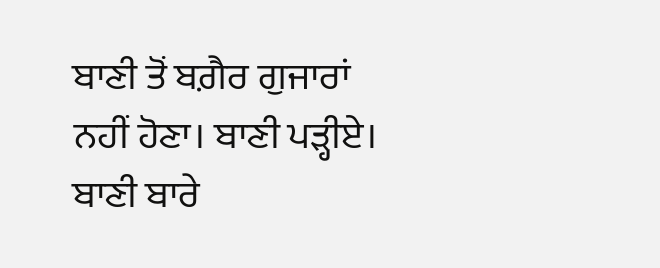ਬਾਣੀ ਤੋਂ ਬਗ਼ੈਰ ਗੁਜਾਰਾਂ
ਨਹੀਂ ਹੋਣਾ। ਬਾਣੀ ਪੜ੍ਹੀਏ। ਬਾਣੀ ਬਾਰੇ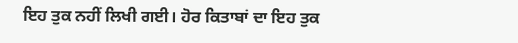ਇਹ ਤੁਕ ਨਹੀਂ ਲਿਖੀ ਗਈ। ਹੋਰ ਕਿਤਾਬਾਂ ਦਾ ਇਹ ਤੁਕ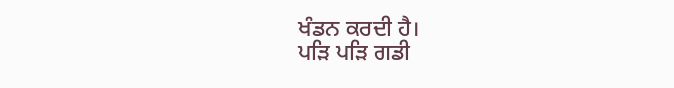ਖੰਡਨ ਕਰਦੀ ਹੈ।
ਪੜਿ ਪੜਿ ਗਡੀ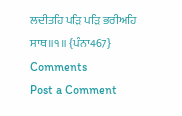ਲਦੀਤਹਿ ਪੜਿ ਪੜਿ ਭਰੀਅਹਿ ਸਾਥ॥੧॥ {ਪੰਨਾ467}
Comments
Post a Comment